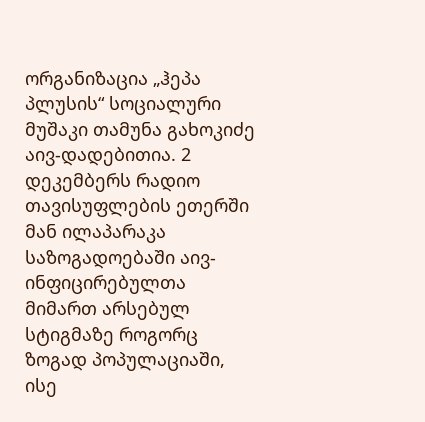ორგანიზაცია „ჰეპა პლუსის“ სოციალური მუშაკი თამუნა გახოკიძე აივ-დადებითია. 2 დეკემბერს რადიო თავისუფლების ეთერში მან ილაპარაკა საზოგადოებაში აივ-ინფიცირებულთა მიმართ არსებულ სტიგმაზე როგორც ზოგად პოპულაციაში, ისე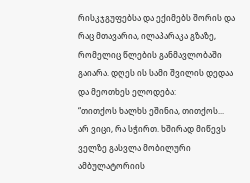რისკჯგუფებსა და ექიმებს შორის და რაც მთავარია, ილაპარაკა გზაზე, რომელიც წლების განმავლობაში გაიარა. დღეს ის სამი შვილის დედაა და მეოთხეს ელოდება:
“თითქოს ხალხს ეშინია, თითქოს... არ ვიცი, რა სჭირთ. ხშირად მიწევს ველზე გასვლა მობილური ამბულატორიის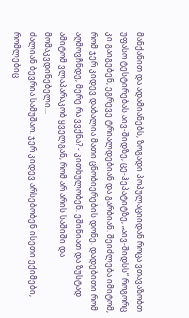მანქანით და ადამიანებს, ზოგადი პოპულაციიდან როცა ვთავაზობთ უფასო ტესტირებას აივ-შიდზე, ცე-ჰეპატიტზე, „აივ-შიდსს“ როგორც კი გაიგებენ, ეგრევე ტრიალდებიან და გარბიან. შეიძლება იმიტომ, რომ ჯერ კიდევ დაბალია მათი ცნობიერების დონე. დადებითი რომ აღმოვჩნდე, მერე რა ვვქნა? - კითხულობენ. ეშინიათ და ზუსტად ამიტომ ვლაპარაკობ ყველგან, რომ არ არის საშიში და მომაკვდინებელი...
ძალიან ბევრია სამუშაო. ჯერ კიდევ არსებობენ ისეთი ექიმები, რომლებიც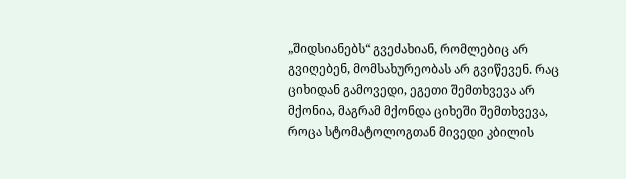„შიდსიანებს“ გვეძახიან, რომლებიც არ გვიღებენ, მომსახურეობას არ გვიწევენ. რაც ციხიდან გამოვედი, ეგეთი შემთხვევა არ მქონია, მაგრამ მქონდა ციხეში შემთხვევა, როცა სტომატოლოგთან მივედი კბილის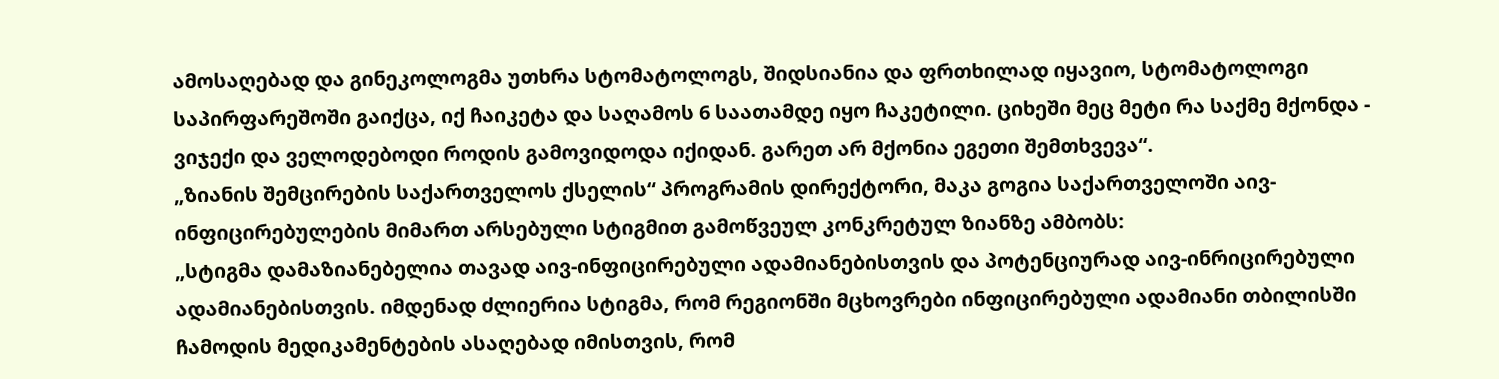ამოსაღებად და გინეკოლოგმა უთხრა სტომატოლოგს, შიდსიანია და ფრთხილად იყავიო, სტომატოლოგი საპირფარეშოში გაიქცა, იქ ჩაიკეტა და საღამოს 6 საათამდე იყო ჩაკეტილი. ციხეში მეც მეტი რა საქმე მქონდა - ვიჯექი და ველოდებოდი როდის გამოვიდოდა იქიდან. გარეთ არ მქონია ეგეთი შემთხვევა“.
„ზიანის შემცირების საქართველოს ქსელის“ პროგრამის დირექტორი, მაკა გოგია საქართველოში აივ-ინფიცირებულების მიმართ არსებული სტიგმით გამოწვეულ კონკრეტულ ზიანზე ამბობს:
„სტიგმა დამაზიანებელია თავად აივ-ინფიცირებული ადამიანებისთვის და პოტენციურად აივ-ინრიცირებული ადამიანებისთვის. იმდენად ძლიერია სტიგმა, რომ რეგიონში მცხოვრები ინფიცირებული ადამიანი თბილისში ჩამოდის მედიკამენტების ასაღებად იმისთვის, რომ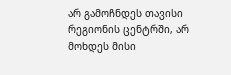არ გამოჩნდეს თავისი რეგიონის ცენტრში, არ მოხდეს მისი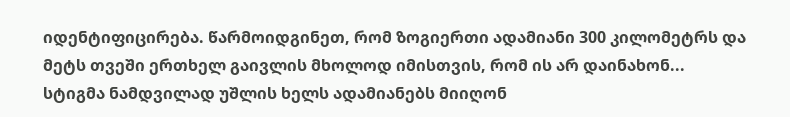იდენტიფიცირება. წარმოიდგინეთ, რომ ზოგიერთი ადამიანი 300 კილომეტრს და მეტს თვეში ერთხელ გაივლის მხოლოდ იმისთვის, რომ ის არ დაინახონ...
სტიგმა ნამდვილად უშლის ხელს ადამიანებს მიიღონ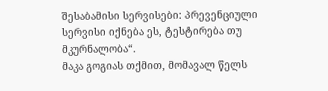შესაბამისი სერვისები: პრევენციული სერვისი იქნება ეს, ტესტირება თუ მკურნალობა“.
მაკა გოგიას თქმით, მომავალ წელს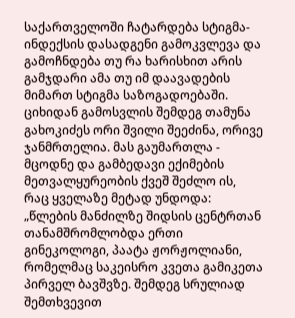საქართველოში ჩატარდება სტიგმა-ინდექსის დასადგენი გამოკვლევა და გამოჩნდება თუ რა ხარისხით არის გამჯდარი ამა თუ იმ დაავადების მიმართ სტიგმა საზოგადოებაში.
ციხიდან გამოსვლის შემდეგ თამუნა გახოკიძეს ორი შვილი შეეძინა, ორივე ჯანმრთელია. მას გაუმართლა - მცოდნე და გამბედავი ექიმების მეთვალყურეობის ქვეშ შეძლო ის, რაც ყველაზე მეტად უნდოდა:
„წლების მანძილზე შიდსის ცენტრთან თანამშრომლობდა ერთი გინეკოლოგი, პაატა ჟორჟოლიანი, რომელმაც საკეისრო კვეთა გამიკეთა პირველ ბავშვზე. შემდეგ სრულიად შემთხვევით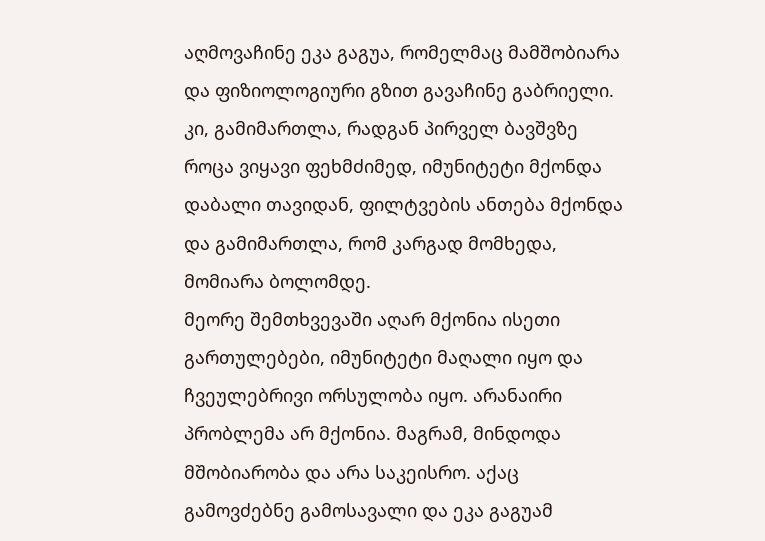აღმოვაჩინე ეკა გაგუა, რომელმაც მამშობიარა და ფიზიოლოგიური გზით გავაჩინე გაბრიელი. კი, გამიმართლა, რადგან პირველ ბავშვზე როცა ვიყავი ფეხმძიმედ, იმუნიტეტი მქონდა დაბალი თავიდან, ფილტვების ანთება მქონდა და გამიმართლა, რომ კარგად მომხედა, მომიარა ბოლომდე.
მეორე შემთხვევაში აღარ მქონია ისეთი გართულებები, იმუნიტეტი მაღალი იყო და ჩვეულებრივი ორსულობა იყო. არანაირი პრობლემა არ მქონია. მაგრამ, მინდოდა მშობიარობა და არა საკეისრო. აქაც გამოვძებნე გამოსავალი და ეკა გაგუამ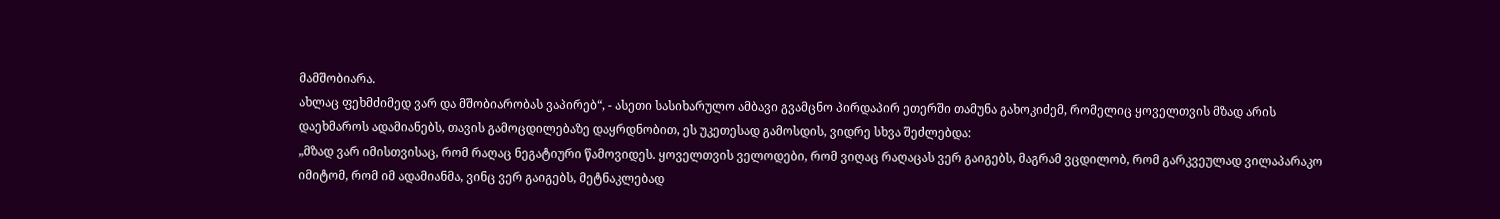მამშობიარა.
ახლაც ფეხმძიმედ ვარ და მშობიარობას ვაპირებ“, - ასეთი სასიხარულო ამბავი გვამცნო პირდაპირ ეთერში თამუნა გახოკიძემ, რომელიც ყოველთვის მზად არის დაეხმაროს ადამიანებს, თავის გამოცდილებაზე დაყრდნობით, ეს უკეთესად გამოსდის, ვიდრე სხვა შეძლებდა:
„მზად ვარ იმისთვისაც, რომ რაღაც ნეგატიური წამოვიდეს. ყოველთვის ველოდები, რომ ვიღაც რაღაცას ვერ გაიგებს, მაგრამ ვცდილობ, რომ გარკვეულად ვილაპარაკო იმიტომ, რომ იმ ადამიანმა, ვინც ვერ გაიგებს, მეტნაკლებად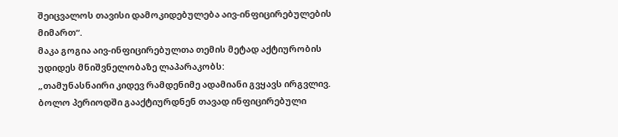შეიცვალოს თავისი დამოკიდებულება აივ-ინფიცირებულების მიმართ“.
მაკა გოგია აივ-ინფიცირებულთა თემის მეტად აქტიურობის უდიდეს მნიშვნელობაზე ლაპარაკობს:
„თამუნასნაირი კიდევ რამდენიმე ადამიანი გვყავს ირგვლივ. ბოლო პერიოდში გააქტიურდნენ თავად ინფიცირებული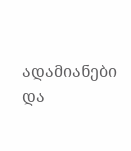ადამიანები და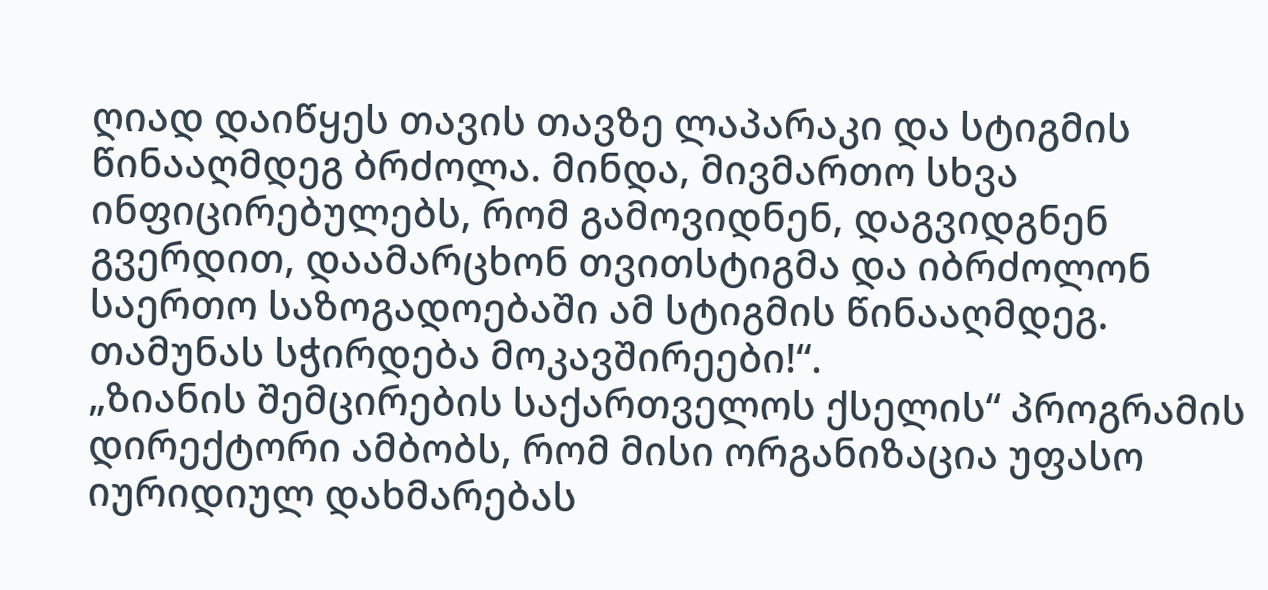ღიად დაიწყეს თავის თავზე ლაპარაკი და სტიგმის წინააღმდეგ ბრძოლა. მინდა, მივმართო სხვა ინფიცირებულებს, რომ გამოვიდნენ, დაგვიდგნენ გვერდით, დაამარცხონ თვითსტიგმა და იბრძოლონ საერთო საზოგადოებაში ამ სტიგმის წინააღმდეგ. თამუნას სჭირდება მოკავშირეები!“.
„ზიანის შემცირების საქართველოს ქსელის“ პროგრამის დირექტორი ამბობს, რომ მისი ორგანიზაცია უფასო იურიდიულ დახმარებას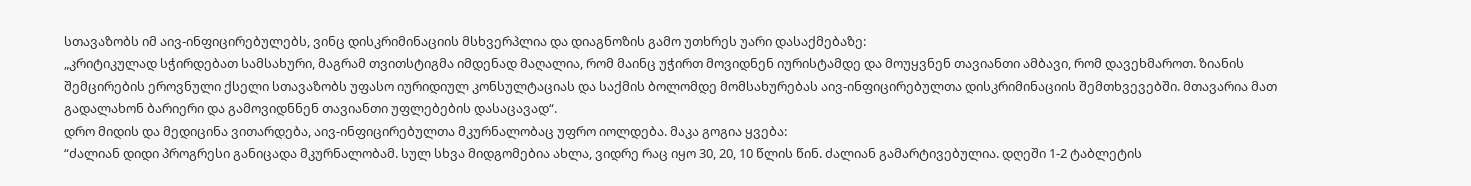სთავაზობს იმ აივ-ინფიცირებულებს, ვინც დისკრიმინაციის მსხვერპლია და დიაგნოზის გამო უთხრეს უარი დასაქმებაზე:
„კრიტიკულად სჭირდებათ სამსახური, მაგრამ თვითსტიგმა იმდენად მაღალია, რომ მაინც უჭირთ მოვიდნენ იურისტამდე და მოუყვნენ თავიანთი ამბავი, რომ დავეხმაროთ. ზიანის შემცირების ეროვნული ქსელი სთავაზობს უფასო იურიდიულ კონსულტაციას და საქმის ბოლომდე მომსახურებას აივ-ინფიცირებულთა დისკრიმინაციის შემთხვევებში. მთავარია მათ გადალახონ ბარიერი და გამოვიდნნენ თავიანთი უფლებების დასაცავად“.
დრო მიდის და მედიცინა ვითარდება, აივ-ინფიცირებულთა მკურნალობაც უფრო იოლდება. მაკა გოგია ყვება:
“ძალიან დიდი პროგრესი განიცადა მკურნალობამ. სულ სხვა მიდგომებია ახლა, ვიდრე რაც იყო 30, 20, 10 წლის წინ. ძალიან გამარტივებულია. დღეში 1-2 ტაბლეტის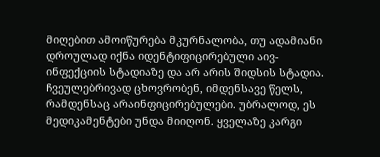მიღებით ამოიწურება მკურნალობა, თუ ადამიანი დროულად იქნა იდენტიფიცირებული აივ-ინფექციის სტადიაზე და არ არის შიდსის სტადია. ჩვეულებრივად ცხოვრობენ, იმდენსავე წელს, რამდენსაც არაინფიცირებულები. უბრალოდ, ეს მედიკამენტები უნდა მიიღონ. ყველაზე კარგი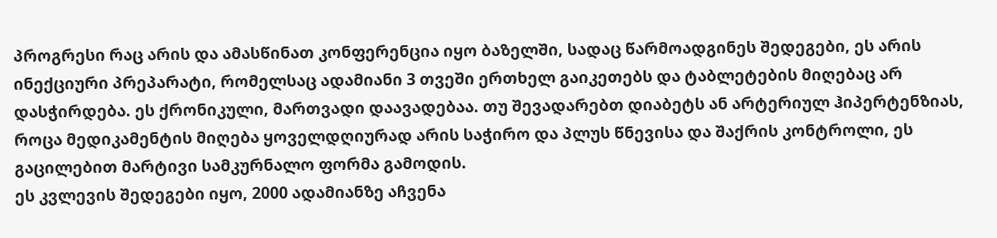პროგრესი რაც არის და ამასწინათ კონფერენცია იყო ბაზელში, სადაც წარმოადგინეს შედეგები, ეს არის ინექციური პრეპარატი, რომელსაც ადამიანი 3 თვეში ერთხელ გაიკეთებს და ტაბლეტების მიღებაც არ დასჭირდება. ეს ქრონიკული, მართვადი დაავადებაა. თუ შევადარებთ დიაბეტს ან არტერიულ ჰიპერტენზიას, როცა მედიკამენტის მიღება ყოველდღიურად არის საჭირო და პლუს წნევისა და შაქრის კონტროლი, ეს გაცილებით მარტივი სამკურნალო ფორმა გამოდის.
ეს კვლევის შედეგები იყო, 2000 ადამიანზე აჩვენა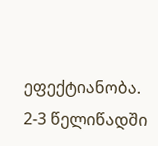ეფექტიანობა. 2-3 წელიწადში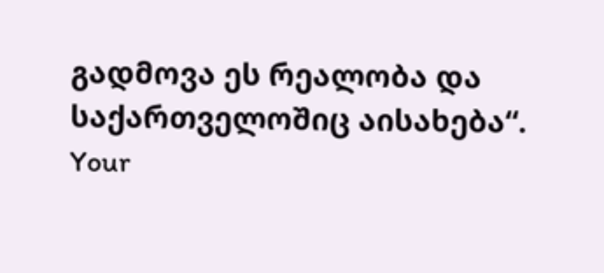გადმოვა ეს რეალობა და საქართველოშიც აისახება“.
Your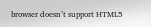browser doesn’t support HTML5